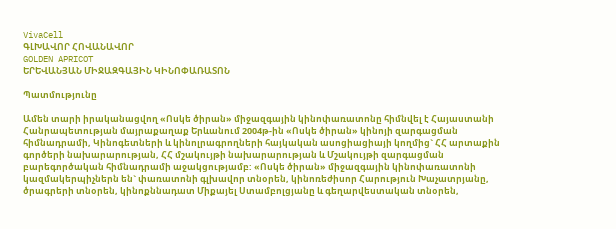VivaCell
ԳԼԽԱՎՈՐ ՀՈՎԱՆԱՎՈՐ
GOLDEN APRICOT
ԵՐԵՎԱՆՅԱՆ ՄԻՋԱԶԳԱՅԻՆ ԿԻՆՈՓԱՌԱՏՈՆ

Պատմությունը

Ամեն տարի իրականացվող «Ոսկե ծիրան» միջազգային կինոփառատոնը հիմնվել է Հայաստանի Հանրապետության մայրաքաղաք Երևանում 2004թ-ին «Ոսկե ծիրան» կինոյի զարգացման հիմնադրամի, Կինոգետների և կինոլրագրողների հայկական ասոցիացիայի կողմից` ՀՀ արտաքին գործերի նախարարության, ՀՀ մշակույթի նախարարության և Մշակույթի զարգացման բարեգործական հիմնադրամի աջակցությամբ: «Ոսկե ծիրան» միջազգային կինոփառատոնի կազմակերպիչներն են` փառատոնի գլխավոր տնօրեն, կինոռեժիսոր Հարություն Խաչատրյանը, ծրագրերի տնօրեն, կինոքննադատ Միքայել Ստամբոլցյանը և գեղարվեստական տնօրեն,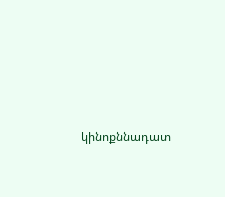կինոքննադատ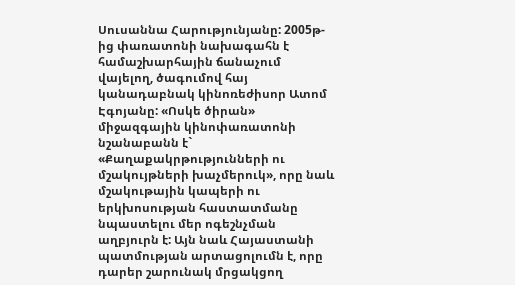Սուսաննա Հարությունյանը: 2005թ-ից փառատոնի նախագահն է համաշխարհային ճանաչում վայելող, ծագումով հայ կանադաբնակ կինոռեժիսոր Ատոմ Էգոյանը: «Ոսկե ծիրան» միջազգային կինոփառատոնի նշանաբանն է` «Քաղաքակրթությունների ու մշակույթների խաչմերուկ», որը նաև մշակութային կապերի ու երկխոսության հաստատմանը նպաստելու մեր ոգեշնչման աղբյուրն է: Այն նաև Հայաստանի պատմության արտացոլումն է, որը դարեր շարունակ մրցակցող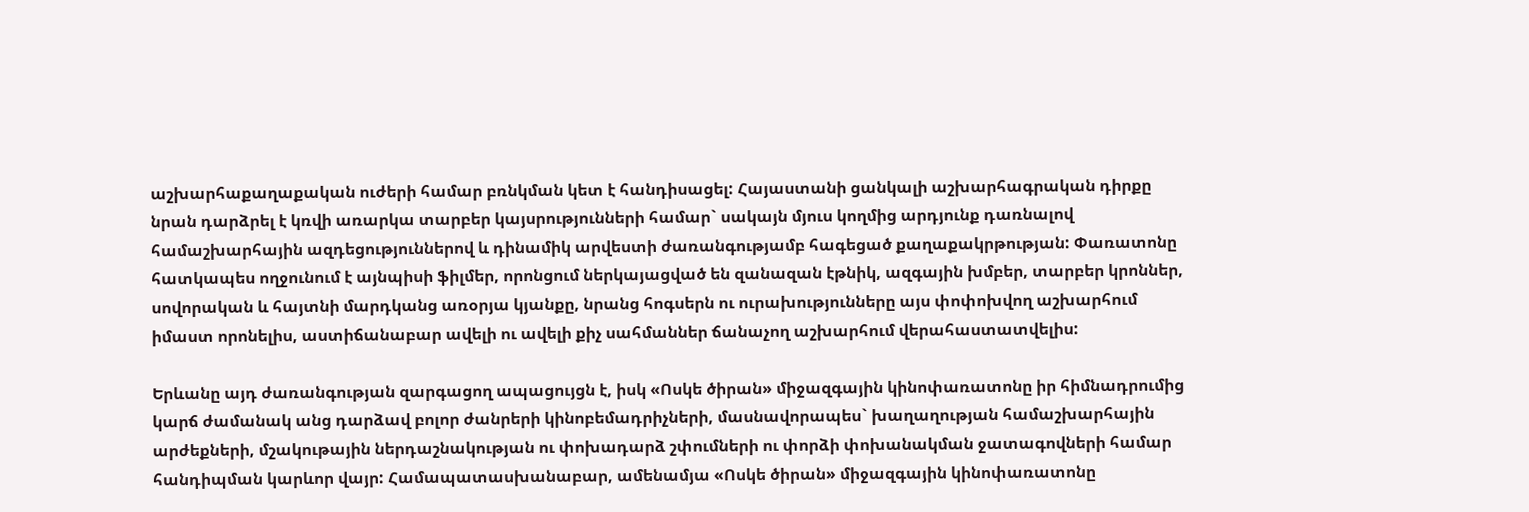աշխարհաքաղաքական ուժերի համար բռնկման կետ է հանդիսացել: Հայաստանի ցանկալի աշխարհագրական դիրքը նրան դարձրել է կռվի առարկա տարբեր կայսրությունների համար` սակայն մյուս կողմից արդյունք դառնալով համաշխարհային ազդեցություններով և դինամիկ արվեստի ժառանգությամբ հագեցած քաղաքակրթության: Փառատոնը հատկապես ողջունում է այնպիսի ֆիլմեր, որոնցում ներկայացված են զանազան էթնիկ, ազգային խմբեր, տարբեր կրոններ, սովորական և հայտնի մարդկանց առօրյա կյանքը, նրանց հոգսերն ու ուրախությունները այս փոփոխվող աշխարհում իմաստ որոնելիս, աստիճանաբար ավելի ու ավելի քիչ սահմաններ ճանաչող աշխարհում վերահաստատվելիս:

Երևանը այդ ժառանգության զարգացող ապացույցն է, իսկ «Ոսկե ծիրան» միջազգային կինոփառատոնը իր հիմնադրումից կարճ ժամանակ անց դարձավ բոլոր ժանրերի կինոբեմադրիչների, մասնավորապես` խաղաղության համաշխարհային արժեքների, մշակութային ներդաշնակության ու փոխադարձ շփումների ու փորձի փոխանակման ջատագովների համար հանդիպման կարևոր վայր: Համապատասխանաբար, ամենամյա «Ոսկե ծիրան» միջազգային կինոփառատոնը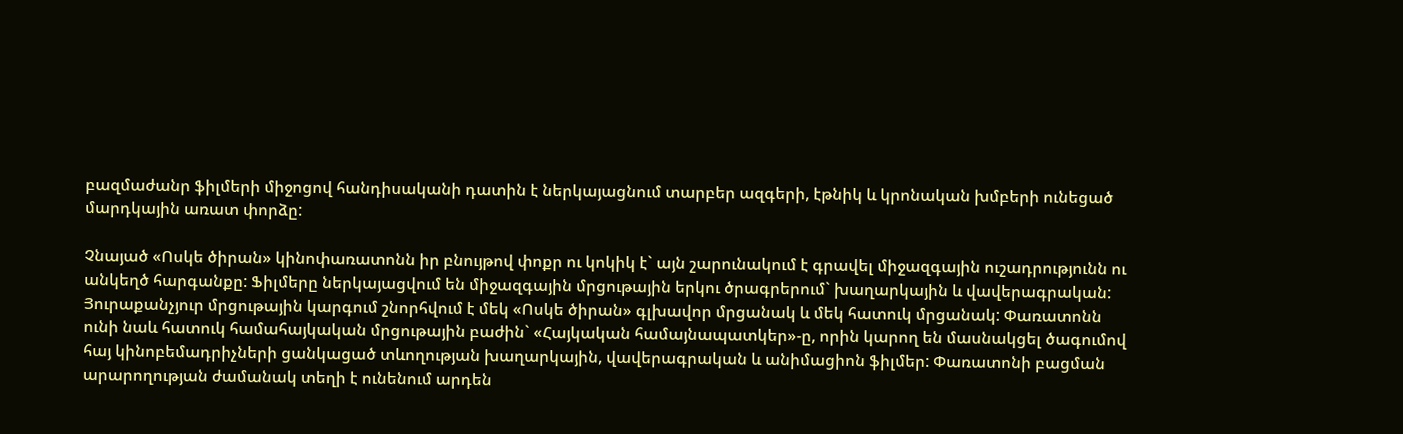բազմաժանր ֆիլմերի միջոցով հանդիսականի դատին է ներկայացնում տարբեր ազգերի, էթնիկ և կրոնական խմբերի ունեցած մարդկային առատ փորձը:

Չնայած «Ոսկե ծիրան» կինոփառատոնն իր բնույթով փոքր ու կոկիկ է` այն շարունակում է գրավել միջազգային ուշադրությունն ու անկեղծ հարգանքը: Ֆիլմերը ներկայացվում են միջազգային մրցութային երկու ծրագրերում` խաղարկային և վավերագրական: Յուրաքանչյուր մրցութային կարգում շնորհվում է մեկ «Ոսկե ծիրան» գլխավոր մրցանակ և մեկ հատուկ մրցանակ: Փառատոնն ունի նաև հատուկ համահայկական մրցութային բաժին` «Հայկական համայնապատկեր»-ը, որին կարող են մասնակցել ծագումով հայ կինոբեմադրիչների ցանկացած տևողության խաղարկային, վավերագրական և անիմացիոն ֆիլմեր: Փառատոնի բացման արարողության ժամանակ տեղի է ունենում արդեն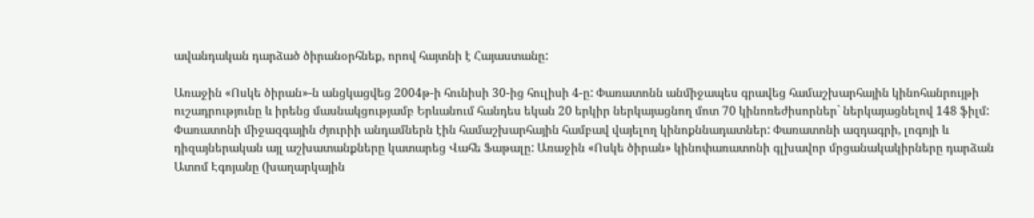ավանդական դարձած ծիրանօրհնեք, որով հայտնի է Հայաստանը:

Առաջին «Ոսկե ծիրան»-ն անցկացվեց 2004թ-ի հունիսի 30-ից հուլիսի 4-ը: Փառատոնն անմիջապես գրավեց համաշխարհային կինոհանրույթի ուշադրությունը և իրենց մասնակցությամբ Երևանում հանդես եկան 20 երկիր ներկայացնող մոտ 70 կինոռեժիսորներ` ներկայացնելով 148 ֆիլմ: Փառատոնի միջազգային ժյուրիի անդամներն էին համաշխարհային համբավ վայելող կինոքննադատներ: Փառատոնի ազդագրի, լոգոյի և դիզայներական այլ աշխատանքները կատարեց Վահե Ֆաթալը: Առաջին «Ոսկե ծիրան» կինոփառատոնի գլխավոր մրցանակակիրները դարձան Ատոմ Էգոյանը (խաղարկային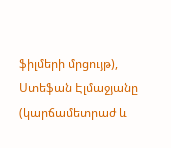ֆիլմերի մրցույթ), Ստեֆան Էլմաջյանը (կարճամետրաժ և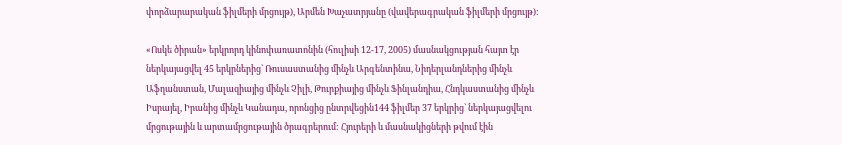փորձարարական ֆիլմերի մրցույթ), Արմեն Խաչատրյանը (վավերագրական ֆիլմերի մրցույթ):

«Ոսկե ծիրան» երկրորդ կինոփառատոնին (հուլիսի 12-17, 2005) մասնակցության հայտ էր ներկայացվել 45 երկրներից` Ռուսաստանից մինչև Արգենտինա, Նիդերլանդներից մինչև Աֆղանստան, Մալազիայից մինչև Չիլի, Թուրքիայից մինչև Ֆինլանդիա, Հնդկաստանից մինչև Իսրայել, Իրանից մինչև Կանադա, որոնցից ընտրվեցին144 ֆիլմեր 37 երկրից` ներկայացվելու մրցութային և արտամրցութային ծրագրերում: Հյուրերի և մասնակիցների թվում էին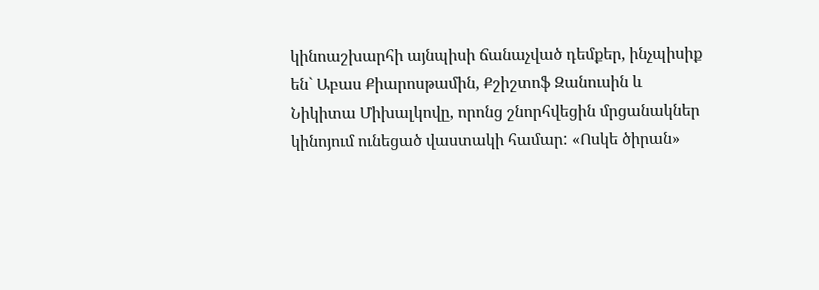կինոաշխարհի այնպիսի ճանաչված դեմքեր, ինչպիսիք են` Աբաս Քիարոսթամին, Քշիշտոֆ Զանուսին և Նիկիտա Միխալկովը, որոնց շնորհվեցին մրցանակներ կինոյում ունեցած վաստակի համար: «Ոսկե ծիրան»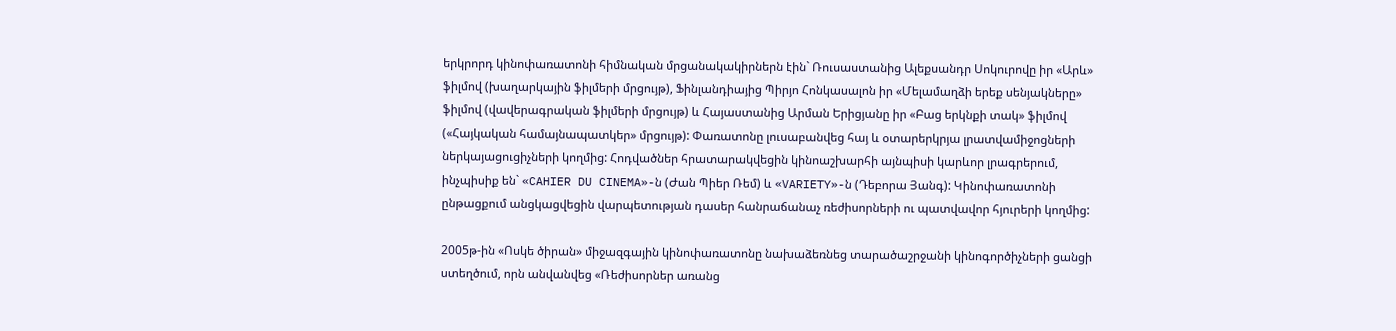երկրորդ կինոփառատոնի հիմնական մրցանակակիրներն էին` Ռուսաստանից Ալեքսանդր Սոկուրովը իր «Արև» ֆիլմով (խաղարկային ֆիլմերի մրցույթ), Ֆինլանդիայից Պիրյո Հոնկասալոն իր «Մելամաղձի երեք սենյակները» ֆիլմով (վավերագրական ֆիլմերի մրցույթ) և Հայաստանից Արման Երիցյանը իր «Բաց երկնքի տակ» ֆիլմով («Հայկական համայնապատկեր» մրցույթ): Փառատոնը լուսաբանվեց հայ և օտարերկրյա լրատվամիջոցների ներկայացուցիչների կողմից: Հոդվածներ հրատարակվեցին կինոաշխարհի այնպիսի կարևոր լրագրերում, ինչպիսիք են` «CAHIER DU CINEMA»-ն (Ժան Պիեր Ռեմ) և «VARIETY»-ն (Դեբորա Յանգ): Կինոփառատոնի ընթացքում անցկացվեցին վարպետության դասեր հանրաճանաչ ռեժիսորների ու պատվավոր հյուրերի կողմից:

2005թ-ին «Ոսկե ծիրան» միջազգային կինոփառատոնը նախաձեռնեց տարածաշրջանի կինոգործիչների ցանցի ստեղծում, որն անվանվեց «Ռեժիսորներ առանց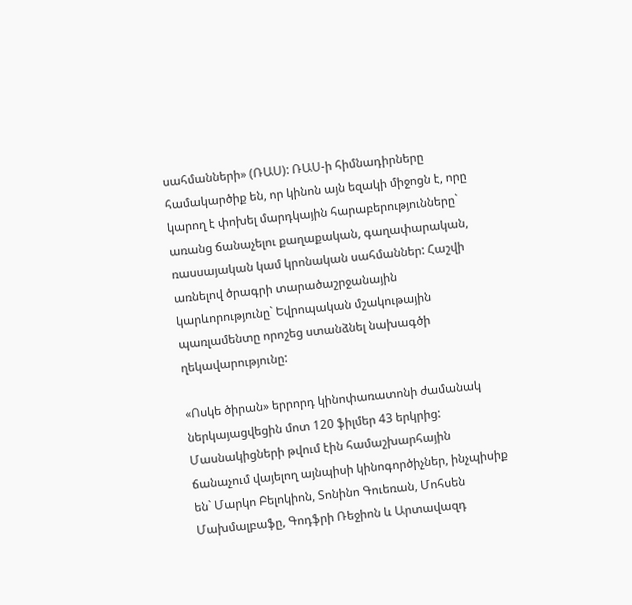սահմանների» (ՌԱՍ): ՌԱՍ-ի հիմնադիրները համակարծիք են, որ կինոն այն եզակի միջոցն է, որը կարող է փոխել մարդկային հարաբերությունները` առանց ճանաչելու քաղաքական, գաղափարական, ռասսայական կամ կրոնական սահմաններ: Հաշվի առնելով ծրագրի տարածաշրջանային կարևորությունը` Եվրոպական մշակութային պառլամենտը որոշեց ստանձնել նախագծի ղեկավարությունը:

«Ոսկե ծիրան» երրորդ կինոփառատոնի ժամանակ ներկայացվեցին մոտ 120 ֆիլմեր 43 երկրից: Մասնակիցների թվում էին համաշխարհային ճանաչում վայելող այնպիսի կինոգործիչներ, ինչպիսիք են` Մարկո Բելոկիոն, Տոնինո Գուեռան, Մոհսեն Մախմալբաֆը, Գոդֆրի Ռեջիոն և Արտավազդ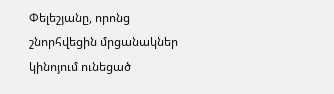Փելեշյանը, որոնց շնորհվեցին մրցանակներ կինոյում ունեցած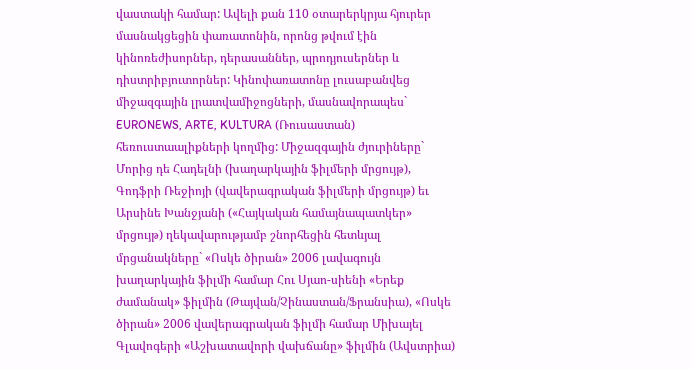վաստակի համար: Ավելի քան 110 օտարերկրյա հյուրեր մասնակցեցին փառատոնին, որոնց թվում էին կինոռեժիսորներ, դերասաններ, պրոդյուսերներ և դիստրիբյուտորներ: Կինոփառատոնը լուսաբանվեց միջազգային լրատվամիջոցների, մասնավորապես` EURONEWS, ARTE, KULTURA (Ռուսաստան) հեռուստաալիքների կողմից: Միջազգային ժյուրիները` Մորից դե Հադելնի (խաղարկային ֆիլմերի մրցույթ), Գոդֆրի Ռեջիոյի (վավերագրական ֆիլմերի մրցույթ) եւ Արսինե Խանջյանի («Հայկական համայնապատկեր» մրցույթ) ղեկավարությամբ շնորհեցին հետևյալ մրցանակները` «Ոսկե ծիրան» 2006 լավագույն խաղարկային ֆիլմի համար Հու Սյաո-սիենի «Երեք ժամանակ» ֆիլմին (Թայվան/Չինաստան/Ֆրանսիա), «Ոսկե ծիրան» 2006 վավերագրական ֆիլմի համար Միխայել Գլավոգերի «Աշխատավորի վախճանը» ֆիլմին (Ավստրիա)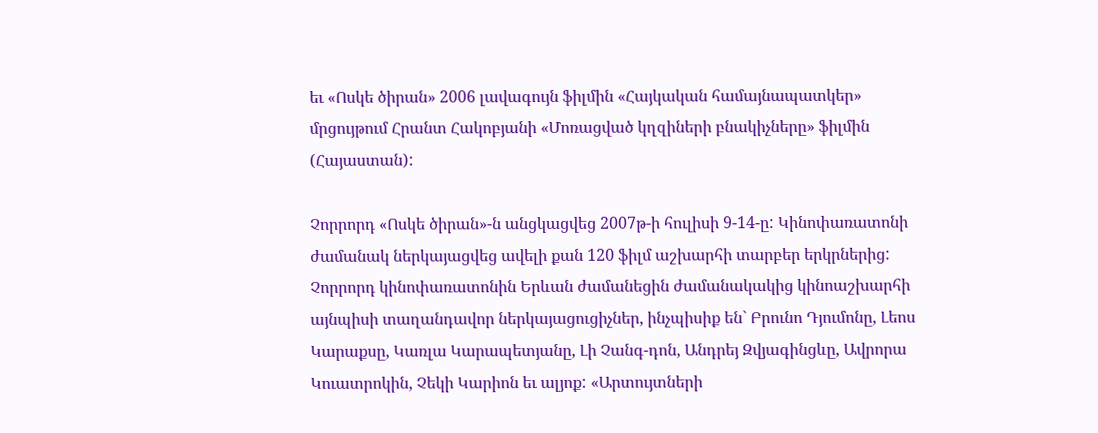եւ «Ոսկե ծիրան» 2006 լավագույն ֆիլմին «Հայկական համայնապատկեր» մրցույթում Հրանտ Հակոբյանի «Մոռացված կղզիների բնակիչները» ֆիլմին (Հայաստան):

Չորրորդ «Ոսկե ծիրան»-ն անցկացվեց 2007թ-ի հուլիսի 9-14-ը: Կինոփառատոնի ժամանակ ներկայացվեց ավելի քան 120 ֆիլմ աշխարհի տարբեր երկրներից: Չորրորդ կինոփառատոնին Երևան ժամանեցին ժամանակակից կինոաշխարհի այնպիսի տաղանդավոր ներկայացուցիչներ, ինչպիսիք են` Բրունո Դյումոնը, Լեոս Կարաքսը, Կառլա Կարապետյանը, Լի Չանգ-դոն, Անդրեյ Զվյագինցևը, Ավրորա Կուատրոկին, Չեկի Կարիոն եւ ալյոք: «Արտույտների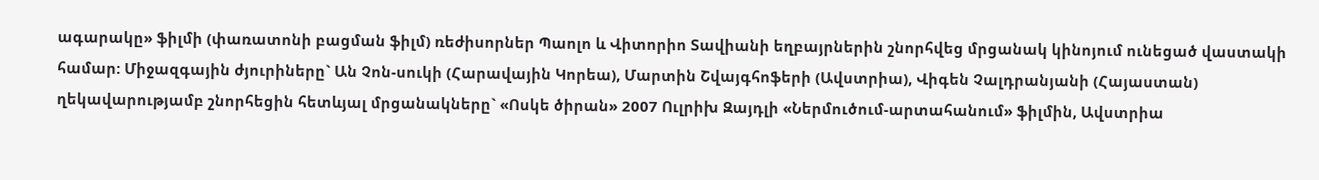ագարակը» ֆիլմի (փառատոնի բացման ֆիլմ) ռեժիսորներ Պաոլո և Վիտորիո Տավիանի եղբայրներին շնորհվեց մրցանակ կինոյում ունեցած վաստակի համար: Միջազգային ժյուրիները` Ան Չոն-սուկի (Հարավային Կորեա), Մարտին Շվայգհոֆերի (Ավստրիա), Վիգեն Չալդրանյանի (Հայաստան) ղեկավարությամբ շնորհեցին հետևյալ մրցանակները` «Ոսկե ծիրան» 2007 Ուլրիխ Զայդլի «Ներմուծում-արտահանում» ֆիլմին, Ավստրիա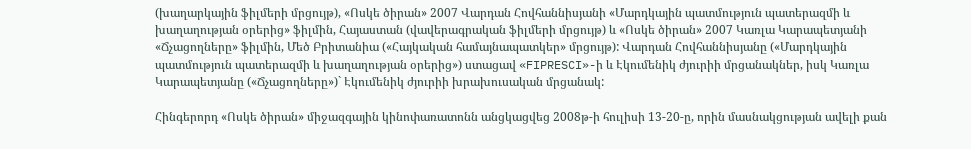(խաղարկային ֆիլմերի մրցույթ), «Ոսկե ծիրան» 2007 Վարդան Հովհաննիսյանի «Մարդկային պատմություն պատերազմի և խաղաղության օրերից» ֆիլմին, Հայաստան (վավերագրական ֆիլմերի մրցույթ) և «Ոսկե ծիրան» 2007 Կառլա Կարապետյանի «Ճչացողները» ֆիլմին, Մեծ Բրիտանիա («Հայկական համայնապատկեր» մրցույթ): Վարդան Հովհաննիսյանը («Մարդկային պատմություն պատերազմի և խաղաղության օրերից») ստացավ «FIPRESCI»-ի և Էկումենիկ ժյուրիի մրցանակներ, իսկ Կառլա Կարապետյանը («Ճչացողները»)` Էկումենիկ ժյուրիի խրախուսական մրցանակ:

Հինգերորդ «Ոսկե ծիրան» միջազգային կինոփառատոնն անցկացվեց 2008թ-ի հուլիսի 13-20-ը, որին մասնակցության ավելի քան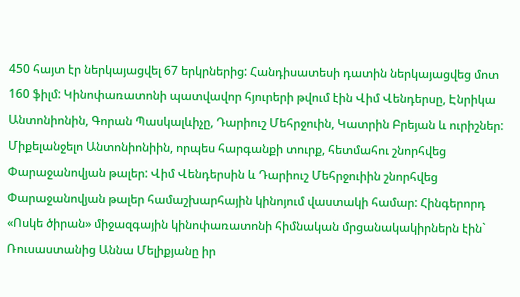450 հայտ էր ներկայացվել 67 երկրներից: Հանդիսատեսի դատին ներկայացվեց մոտ 160 ֆիլմ: Կինոփառատոնի պատվավոր հյուրերի թվում էին Վիմ Վենդերսը, Էնրիկա Անտոնիոնին, Գորան Պասկալևիչը, Դարիուշ Մեհրջուին, Կատրին Բրեյան և ուրիշներ: Միքելանջելո Անտոնիոնիին, որպես հարգանքի տուրք, հետմահու շնորհվեց Փարաջանովյան թալեր: Վիմ Վենդերսին և Դարիուշ Մեհրջուիին շնորհվեց Փարաջանովյան թալեր համաշխարհային կինոյում վաստակի համար: Հինգերորդ «Ոսկե ծիրան» միջազգային կինոփառատոնի հիմնական մրցանակակիրներն էին` Ռուսաստանից Աննա Մելիքյանը իր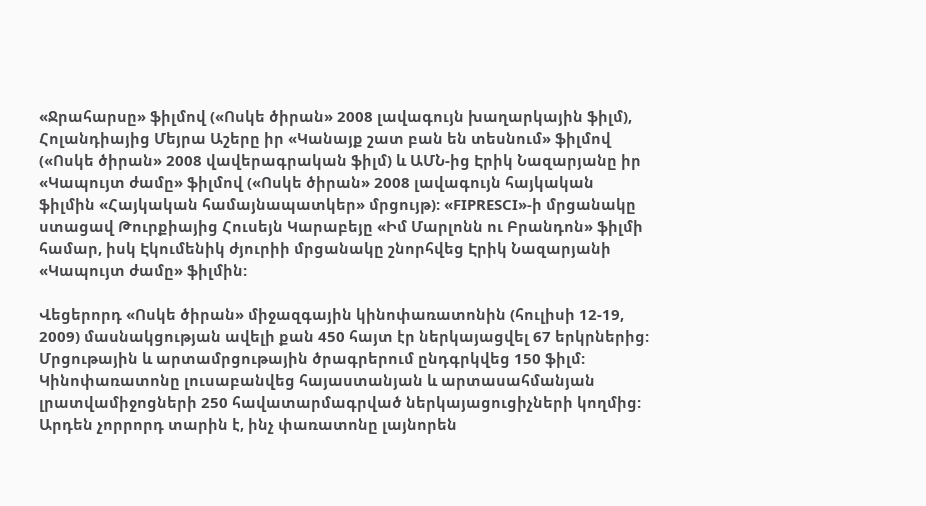«Ջրահարսը» ֆիլմով («Ոսկե ծիրան» 2008 լավագույն խաղարկային ֆիլմ), Հոլանդիայից Մեյրա Աշերը իր «Կանայք շատ բան են տեսնում» ֆիլմով («Ոսկե ծիրան» 2008 վավերագրական ֆիլմ) և ԱՄՆ-ից Էրիկ Նազարյանը իր «Կապույտ ժամը» ֆիլմով («Ոսկե ծիրան» 2008 լավագույն հայկական ֆիլմին «Հայկական համայնապատկեր» մրցույթ): «FIPRESCI»-ի մրցանակը ստացավ Թուրքիայից Հուսեյն Կարաբեյը «Իմ Մարլոնն ու Բրանդոն» ֆիլմի համար, իսկ Էկումենիկ ժյուրիի մրցանակը շնորհվեց Էրիկ Նազարյանի «Կապույտ ժամը» ֆիլմին:

Վեցերորդ «Ոսկե ծիրան» միջազգային կինոփառատոնին (հուլիսի 12-19, 2009) մասնակցության ավելի քան 450 հայտ էր ներկայացվել 67 երկրներից: Մրցութային և արտամրցութային ծրագրերում ընդգրկվեց 150 ֆիլմ: Կինոփառատոնը լուսաբանվեց հայաստանյան և արտասահմանյան լրատվամիջոցների 250 հավատարմագրված ներկայացուցիչների կողմից: Արդեն չորրորդ տարին է, ինչ փառատոնը լայնորեն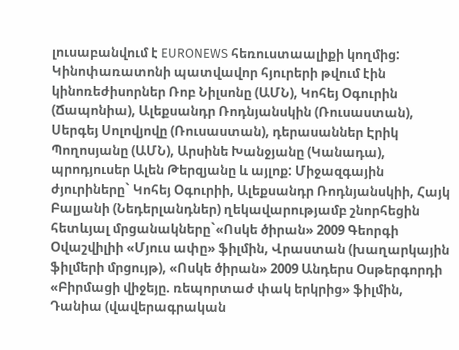լուսաբանվում է EURONEWS հեռուստաալիքի կողմից: Կինոփառատոնի պատվավոր հյուրերի թվում էին կինոռեժիսորներ Ռոբ Նիլսոնը (ԱՄՆ), Կոհեյ Օգուրին (Ճապոնիա), Ալեքսանդր Ռոդնյանսկին (Ռուսաստան), Սերգեյ Սոլովյովը (Ռուսաստան), դերասաններ Էրիկ Պողոսյանը (ԱՄՆ), Արսինե Խանջյանը (Կանադա), պրոդյուսեր Ալեն Թերզյանը և այլոք: Միջազգային ժյուրիները` Կոհեյ Օգուրիի, Ալեքսանդր Ռոդնյանսկիի, Հայկ Բալյանի (Նեդերլանդներ) ղեկավարությամբ շնորհեցին հետևյալ մրցանակները`«Ոսկե ծիրան» 2009 Գեորգի Օվաշվիլիի «Մյուս ափը» ֆիլմին, Վրաստան (խաղարկային ֆիլմերի մրցույթ), «Ոսկե ծիրան» 2009 Անդերս Օսթերգորդի «Բիրմացի վիջեյը. ռեպորտաժ փակ երկրից» ֆիլմին, Դանիա (վավերագրական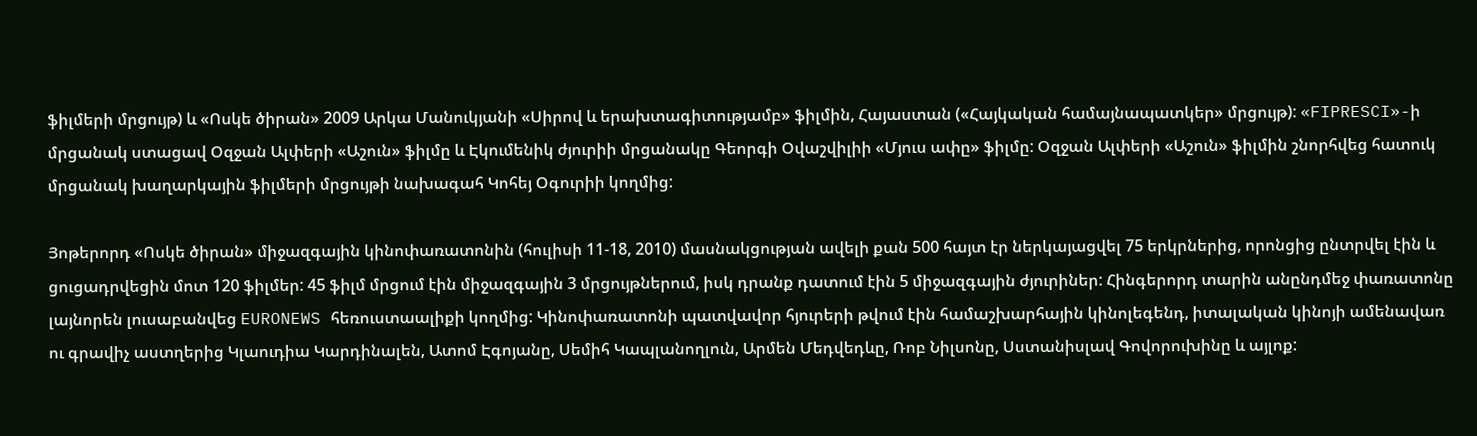ֆիլմերի մրցույթ) և «Ոսկե ծիրան» 2009 Արկա Մանուկյանի «Սիրով և երախտագիտությամբ» ֆիլմին, Հայաստան («Հայկական համայնապատկեր» մրցույթ): «FIPRESCI»-ի մրցանակ ստացավ Օզջան Ալփերի «Աշուն» ֆիլմը և Էկումենիկ ժյուրիի մրցանակը Գեորգի Օվաշվիլիի «Մյուս ափը» ֆիլմը: Օզջան Ալփերի «Աշուն» ֆիլմին շնորհվեց հատուկ մրցանակ խաղարկային ֆիլմերի մրցույթի նախագահ Կոհեյ Օգուրիի կողմից:

Յոթերորդ «Ոսկե ծիրան» միջազգային կինոփառատոնին (հուլիսի 11-18, 2010) մասնակցության ավելի քան 500 հայտ էր ներկայացվել 75 երկրներից, որոնցից ընտրվել էին և ցուցադրվեցին մոտ 120 ֆիլմեր: 45 ֆիլմ մրցում էին միջազգային 3 մրցույթներում, իսկ դրանք դատում էին 5 միջազգային ժյուրիներ: Հինգերորդ տարին անընդմեջ փառատոնը լայնորեն լուսաբանվեց EURONEWS հեռուստաալիքի կողմից: Կինոփառատոնի պատվավոր հյուրերի թվում էին համաշխարհային կինոլեգենդ, իտալական կինոյի ամենավառ ու գրավիչ աստղերից Կլաուդիա Կարդինալեն, Ատոմ Էգոյանը, Սեմիհ Կապլանողլուն, Արմեն Մեդվեդևը, Ռոբ Նիլսոնը, Սստանիսլավ Գովորուխինը և այլոք: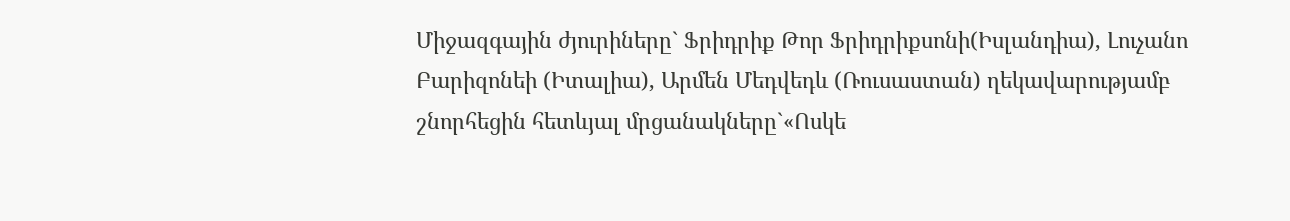Միջազգային ժյուրիները` Ֆրիդրիք Թոր Ֆրիդրիքսոնի(Իսլանդիա), Լուչանո Բարիզոնեի (Իտալիա), Արմեն Մեդվեդև (Ռուսաստան) ղեկավարությամբ շնորհեցին հետևյալ մրցանակները`«Ոսկե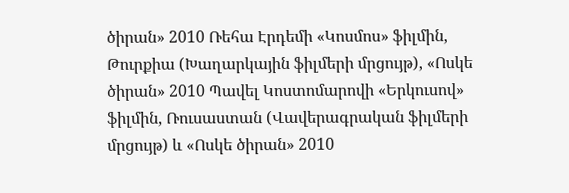ծիրան» 2010 Ռեհա Էրդեմի «Կոսմոս» ֆիլմին, Թուրքիա (Խաղարկային ֆիլմերի մրցույթ), «Ոսկե ծիրան» 2010 Պավել Կոստոմարովի «Երկուսով» ֆիլմին, Ռուսաստան (Վավերագրական ֆիլմերի մրցույթ) և «Ոսկե ծիրան» 2010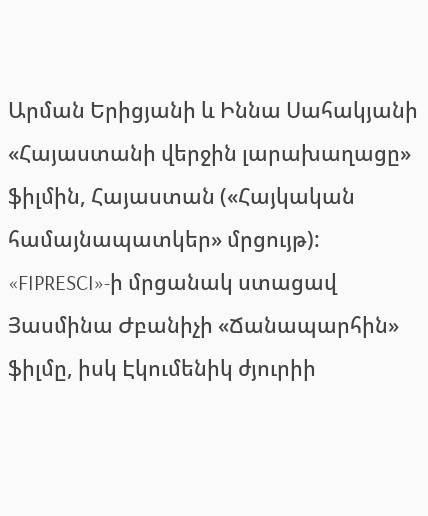Արման Երիցյանի և Իննա Սահակյանի «Հայաստանի վերջին լարախաղացը» ֆիլմին, Հայաստան («Հայկական համայնապատկեր» մրցույթ): «FIPRESCI»-ի մրցանակ ստացավ Յասմինա Ժբանիչի «Ճանապարհին» ֆիլմը, իսկ Էկումենիկ ժյուրիի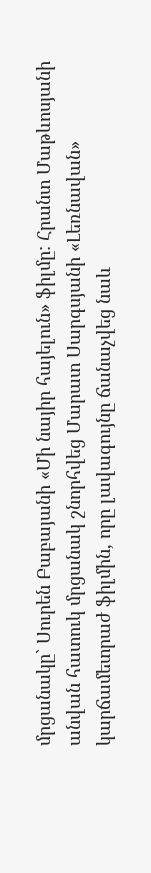մրցանակը` Սուրեն Բաբայանի «Մի նայիր հայելուն» ֆիլմը: Հրանտ Մաթևոսյանի անվան հատուկ մրցանակ շնորհվեց Մարատ Սարգսյանի «Լեռնավան» կարճամետրաժ ֆիլմին, որը լավագույնը ճանաչվեց նաև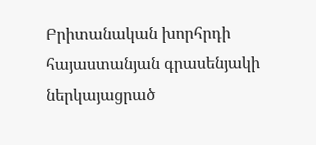Բրիտանական խորհրդի հայաստանյան գրասենյակի ներկայացրած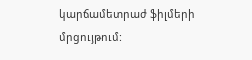կարճամետրաժ ֆիլմերի մրցույթում: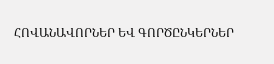ՀՈՎԱՆԱՎՈՐՆԵՐ ԵՎ ԳՈՐԾԸՆԿԵՐՆԵՐ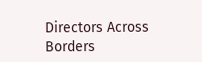Directors Across Borders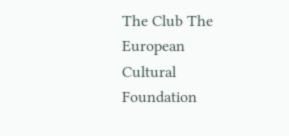The Club The European Cultural Foundation